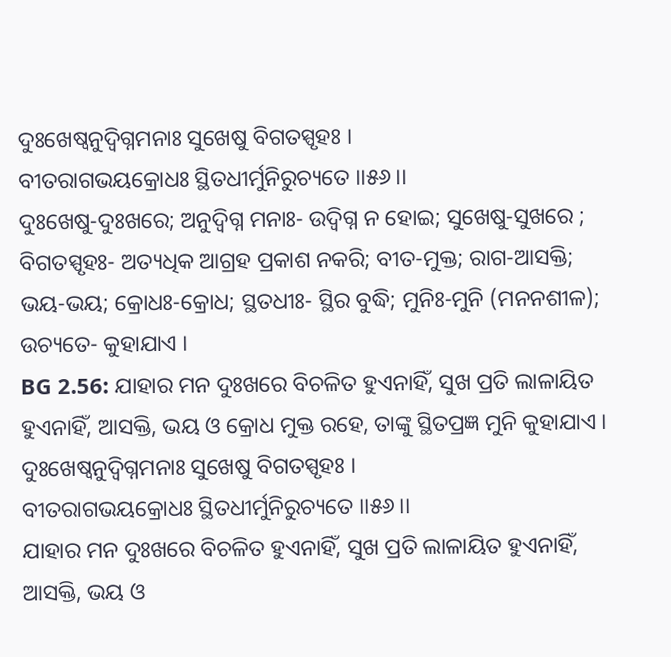ଦୁଃଖେଷ୍ୱନୁଦ୍ବିଗ୍ନମନାଃ ସୁଖେଷୁ ବିଗତସ୍ପୃହଃ ।
ବୀତରାଗଭୟକ୍ରୋଧଃ ସ୍ଥିତଧୀର୍ମୁନିରୁଚ୍ୟତେ ।।୫୬।।
ଦୁଃଖେଷୁ-ଦୁଃଖରେ; ଅନୁଦ୍ବିଗ୍ନ ମନାଃ- ଉଦ୍ବିଗ୍ନ ନ ହୋଇ; ସୁଖେଷୁ-ସୁଖରେ ; ବିଗତସ୍ପୃହଃ- ଅତ୍ୟଧିକ ଆଗ୍ରହ ପ୍ରକାଶ ନକରି; ବୀତ-ମୁକ୍ତ; ରାଗ-ଆସକ୍ତି; ଭୟ-ଭୟ; କ୍ରୋଧଃ-କ୍ରୋଧ; ସ୍ଥତଧୀଃ- ସ୍ଥିର ବୁଦ୍ଧି; ମୁନିଃ-ମୁନି (ମନନଶୀଳ); ଉଚ୍ୟତେ- କୁହାଯାଏ ।
BG 2.56: ଯାହାର ମନ ଦୁଃଖରେ ବିଚଳିତ ହୁଏନାହିଁ, ସୁଖ ପ୍ରତି ଲାଳାୟିତ ହୁଏନାହିଁ, ଆସକ୍ତି, ଭୟ ଓ କ୍ରୋଧ ମୁକ୍ତ ରହେ, ତାଙ୍କୁ ସ୍ଥିତପ୍ରଜ୍ଞ ମୁନି କୁହାଯାଏ ।
ଦୁଃଖେଷ୍ୱନୁଦ୍ବିଗ୍ନମନାଃ ସୁଖେଷୁ ବିଗତସ୍ପୃହଃ ।
ବୀତରାଗଭୟକ୍ରୋଧଃ ସ୍ଥିତଧୀର୍ମୁନିରୁଚ୍ୟତେ ।।୫୬।।
ଯାହାର ମନ ଦୁଃଖରେ ବିଚଳିତ ହୁଏନାହିଁ, ସୁଖ ପ୍ରତି ଲାଳାୟିତ ହୁଏନାହିଁ, ଆସକ୍ତି, ଭୟ ଓ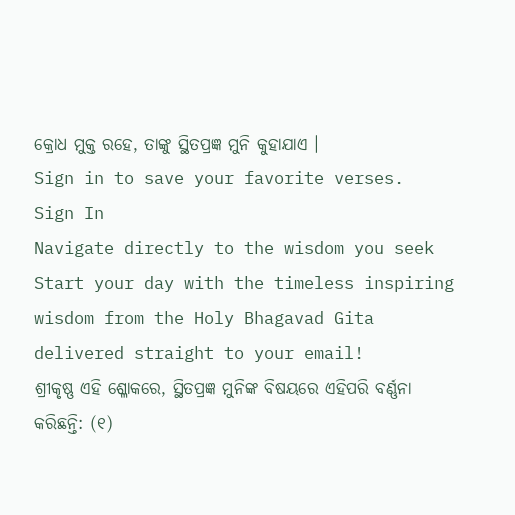କ୍ରୋଧ ମୁକ୍ତ ରହେ, ତାଙ୍କୁ ସ୍ଥିତପ୍ରଜ୍ଞ ମୁନି କୁହାଯାଏ ।
Sign in to save your favorite verses.
Sign In
Navigate directly to the wisdom you seek
Start your day with the timeless inspiring wisdom from the Holy Bhagavad Gita delivered straight to your email!
ଶ୍ରୀକୃଷ୍ଣ ଏହି ଶ୍ଳୋକରେ, ସ୍ଥିତପ୍ରଜ୍ଞ ମୁନିଙ୍କ ବିଷୟରେ ଏହିପରି ବର୍ଣ୍ଣନା କରିଛନ୍ତି: (୧)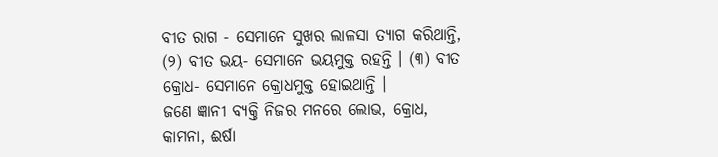ବୀତ ରାଗ - ସେମାନେ ସୁଖର ଲାଳସା ତ୍ୟାଗ କରିଥାନ୍ତି, (୨) ବୀତ ଭୟ- ସେମାନେ ଭୟମୁକ୍ତ ରହନ୍ତି । (୩) ବୀତ କ୍ରୋଧ- ସେମାନେ କ୍ରୋଧମୁକ୍ତ ହୋଇଥାନ୍ତି ।
ଜଣେ ଜ୍ଞାନୀ ବ୍ୟକ୍ତି ନିଜର ମନରେ ଲୋଭ, କ୍ରୋଧ, କାମନା, ଈର୍ଷା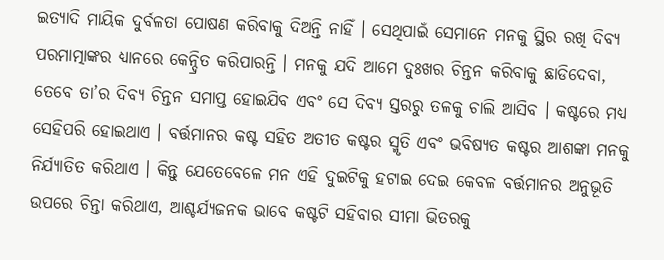ଇତ୍ୟାଦି ମାୟିକ ଦୁର୍ବଳତା ପୋଷଣ କରିବାକୁ ଦିଅନ୍ତି ନାହିଁ । ସେଥିପାଇଁ ସେମାନେ ମନକୁ ସ୍ଥିର ରଖି ଦିବ୍ୟ ପରମାତ୍ମାଙ୍କର ଧ୍ୟାନରେ କେନ୍ଦ୍ରିତ କରିପାରନ୍ତି । ମନକୁ ଯଦି ଆମେ ଦୁଃଖର ଚିନ୍ତନ କରିବାକୁ ଛାଡିଦେବା, ତେବେ ତା’ର ଦିବ୍ୟ ଚିନ୍ତନ ସମାପ୍ତ ହୋଇଯିବ ଏବଂ ସେ ଦିବ୍ୟ ସ୍ତରରୁ ତଳକୁ ଚାଲି ଆସିବ । କଷ୍ଟରେ ମଧ୍ୟ ସେହିପରି ହୋଇଥାଏ । ବର୍ତ୍ତମାନର କଷ୍ଟ ସହିତ ଅତୀତ କଷ୍ଟର ସ୍ମୃତି ଏବଂ ଭବିଷ୍ୟତ କଷ୍ଟର ଆଶଙ୍କା ମନକୁ ନିର୍ଯ୍ୟାତିତ କରିଥାଏ । କିନ୍ତୁ ଯେତେବେଳେ ମନ ଏହି ଦୁଇଟିକୁ ହଟାଇ ଦେଇ କେବଳ ବର୍ତ୍ତମାନର ଅନୁଭୂତି ଉପରେ ଚିନ୍ତା କରିଥାଏ, ଆଶ୍ଚର୍ଯ୍ୟଜନକ ଭାବେ କଷ୍ଟଟି ସହିବାର ସୀମା ଭିତରକୁ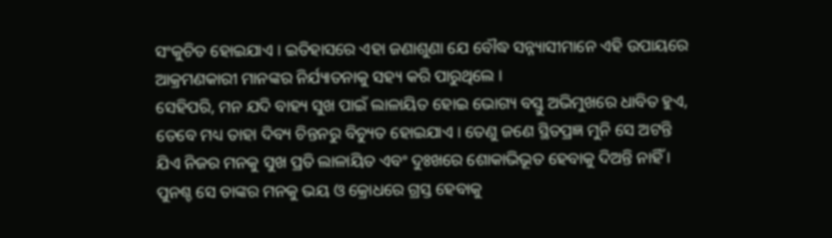ସଂକୁଚିତ ହୋଇଯାଏ । ଇତିହାସରେ ଏହା ଜଣାଶୁଣା ଯେ ବୌଦ୍ଧ ସନ୍ନ୍ୟାସୀମାନେ ଏହି ଉପାୟରେ ଆକ୍ରମଣକାରୀ ମାନଙ୍କର ନିର୍ଯ୍ୟାତନାକୁ ସହ୍ୟ କରି ପାରୁଥିଲେ ।
ସେହିପରି, ମନ ଯଦି ବାହ୍ୟ ସୁଖ ପାଇଁ ଲାଳାୟିତ ହୋଇ ଭୋଗ୍ୟ ବସ୍ତୁ ଅଭିମୁଖରେ ଧାବିତ ହୁଏ, ତେବେ ମଧ୍ୟ ତାହା ଦିବ୍ୟ ଚିନ୍ତନରୁ ବିଚ୍ୟୁତ ହୋଇଯାଏ । ତେଣୁ ଜଣେ ସ୍ଥିତପ୍ରଜ୍ଞ ମୁନି ସେ ଅଟନ୍ତି ଯିଏ ନିଜର ମନକୁ ସୁଖ ପ୍ରତି ଲାଳାୟିତ ଏବଂ ଦୁଃଖରେ ଶୋକାଭିଭୂତ ହେବାକୁ ଦିଅନ୍ତି ନାହିଁ । ପୁନଶ୍ଚ ସେ ତାଙ୍କର ମନକୁ ଭୟ ଓ କ୍ରୋଧରେ ଗ୍ରସ୍ତ ହେବାକୁ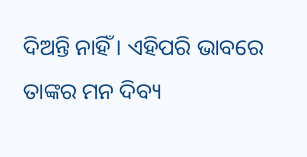ଦିଅନ୍ତି ନାହିଁ । ଏହିପରି ଭାବରେ ତାଙ୍କର ମନ ଦିବ୍ୟ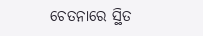ଚେତନାରେ ସ୍ଥିତ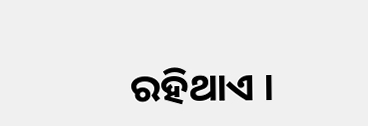ରହିଥାଏ ।